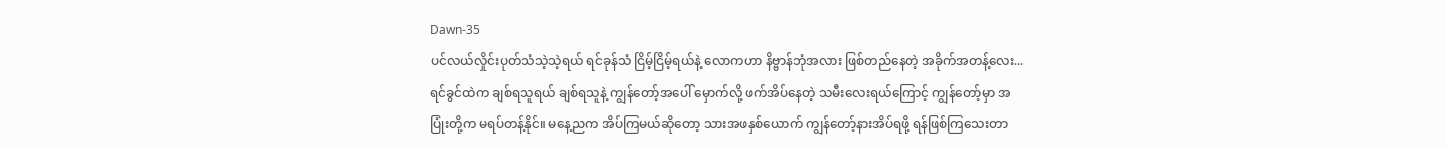Dawn-35
ပင်လယ်လှိုင်းပုတ်သံသဲ့သဲ့ရယ် ရင်ခုန်သံ ငြိမ့်ငြိမ့်ရယ်နဲ့ လောကဟာ နိဗ္ဗာန်ဘုံအလား ဖြစ်တည်နေတဲ့ အခိုက်အတန့်လေး...
ရင်ခွင်ထဲက ချစ်ရသူရယ် ချစ်ရသူနဲ့ ကျွန်တော့်အပေါ် မှောက်လို့ ဖက်အိပ်နေတဲ့ သမီးလေးရယ်ကြောင့် ကျွန်တော့်မှာ အပြုံးတို့က မရပ်တန့်နိုင်။ မနေ့ညက အိပ်ကြမယ်ဆိုတော့ သားအဖနှစ်ယောက် ကျွန်တော့်နားအိပ်ရဖို့ ရန်ဖြစ်ကြသေးတာ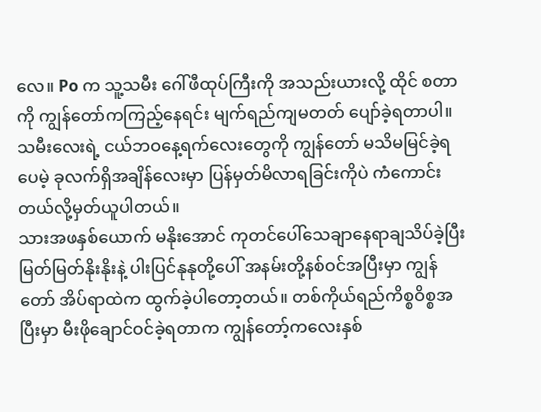လေ။ Po က သူ့သမီး ဂေါ်ဖီထုပ်ကြီးကို အသည်းယားလို့ ထိုင် စတာကို ကျွန်တော်ကကြည့်နေရင်း မျက်ရည်ကျမတတ် ပျော်ခဲ့ရတာပါ။ သမီးလေးရဲ့ ငယ်ဘဝနေ့ရက်လေးတွေကို ကျွန်တော် မသိမမြင်ခဲ့ရပေမဲ့ ခုလက်ရှိအချိန်လေးမှာ ပြန်မှတ်မိလာရခြင်းကိုပဲ ကံကောင်းတယ်လို့မှတ်ယူပါတယ်။
သားအဖနှစ်ယောက် မနိုးအောင် ကုတင်ပေါ်သေချာနေရာချသိပ်ခဲ့ပြီး မြတ်မြတ်နိုးနိုးနဲ့ ပါးပြင်နုနုတို့ပေါ် အနမ်းတို့နစ်ဝင်အပြီးမှာ ကျွန်တော် အိပ်ရာထဲက ထွက်ခဲ့ပါတော့တယ်။ တစ်ကိုယ်ရည်ကိစ္စဝိစ္စအပြီးမှာ မီးဖိုချောင်ဝင်ခဲ့ရတာက ကျွန်တော့်ကလေးနှစ်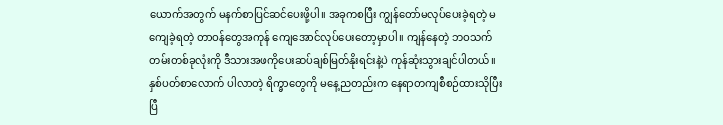ယောက်အတွက် မနက်စာပြင်ဆင်ပေးဖို့ပါ။ အခုကစပြီး ကျွန်တော်မလုပ်ပေးခဲ့ရတဲ့ မကျေခဲ့ရတဲ့ တာဝန်တွေအကုန် ကျေအောင်လုပ်ပေးတော့မှာပါ။ ကျန်နေတဲ့ ဘဝသက်တမ်းတစ်ခုလုံးကို ဒီသားအဖကိုပေးဆပ်ချစ်မြတ်နိုးရင်းနဲ့ပဲ ကုန်ဆုံးသွားချင်ပါတယ်။
နှစ်ပတ်စာလောက် ပါလာတဲ့ ရိက္ခာတွေကို မနေ့ညတည်းက နေရာတကျစီစဉ်ထားသိုပြီးပြီ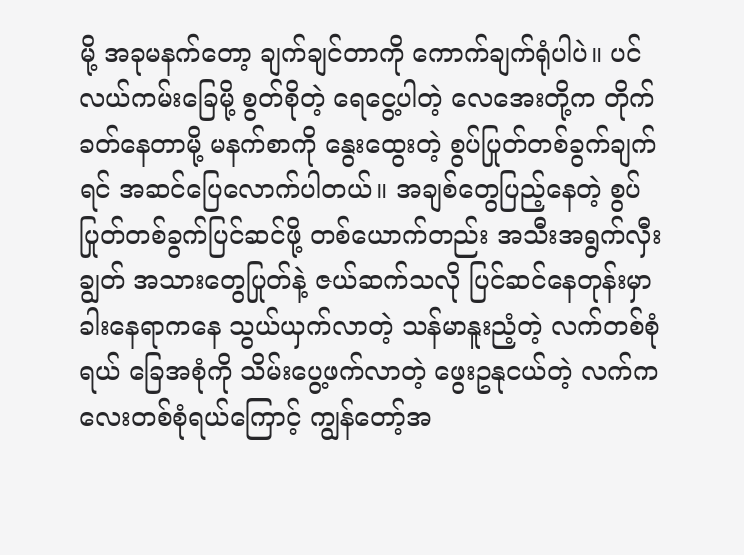မို့ အခုမနက်တော့ ချက်ချင်တာကို ကောက်ချက်ရုံပါပဲ။ ပင်လယ်ကမ်းခြေမို့ စွတ်စိုတဲ့ ရေငွေ့ပါတဲ့ လေအေးတို့က တိုက်ခတ်နေတာမို့ မနက်စာကို နွေးထွေးတဲ့ စွပ်ပြုတ်တစ်ခွက်ချက်ရင် အဆင်ပြေလောက်ပါတယ်။ အချစ်တွေပြည့်နေတဲ့ စွပ်ပြုတ်တစ်ခွက်ပြင်ဆင်ဖို့ တစ်ယောက်တည်း အသီးအရွက်လှီးချွတ် အသားတွေပြုတ်နဲ့ ဇယ်ဆက်သလို ပြင်ဆင်နေတုန်းမှာ ခါးနေရာကနေ သွယ်ယှက်လာတဲ့ သန်မာနူးညံ့တဲ့ လက်တစ်စုံရယ် ခြေအစုံကို သိမ်းပွေ့ဖက်လာတဲ့ ဖွေးဥနုငယ်တဲ့ လက်ကလေးတစ်စုံရယ်ကြောင့် ကျွန်တော့်အ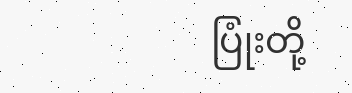ပြုံးတို့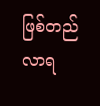ဖြစ်တည်လာရ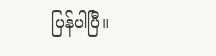ပြန်ပါပြီ။